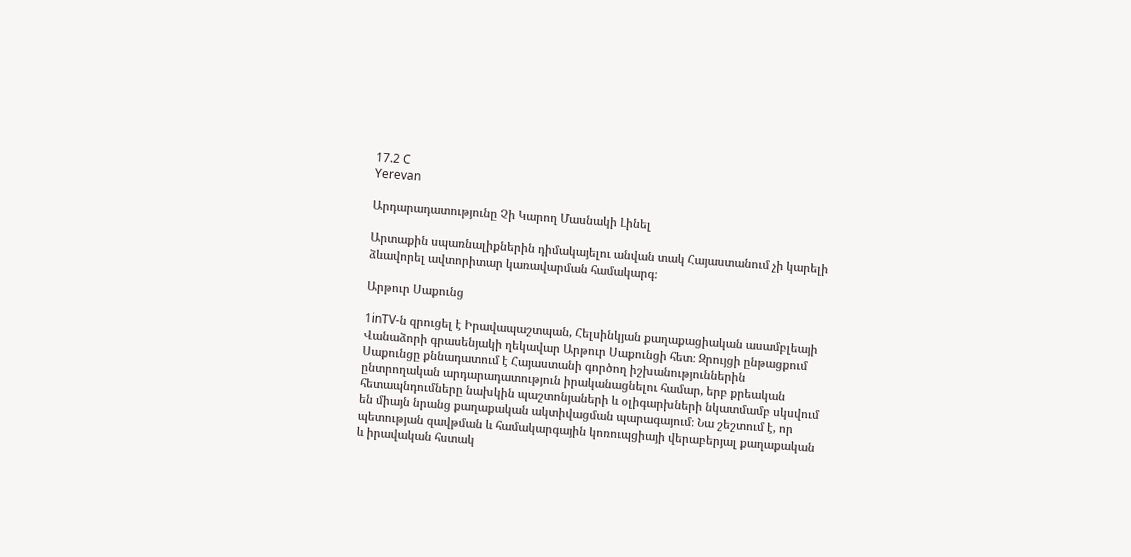17.2 C
Yerevan

Արդարադատությունը Չի Կարող Մասնակի Լինել

Արտաքին սպառնալիքներին դիմակայելու անվան տակ Հայաստանում չի կարելի ձևավորել ավտորիտար կառավարման համակարգ։

Արթուր Սաքունց

1inTV‑ն զրուցել է Իրավապաշտպան, Հելսինկյան քաղաքացիական ասամբլեայի Վանաձորի գրասենյակի ղեկավար Արթուր Սաքունցի հետ։ Զրույցի ընթացքում Սաքունցը քննադատում է Հայաստանի գործող իշխանություններին ընտրողական արդարադատություն իրականացնելու համար, երբ քրեական հետապնդումները նախկին պաշտոնյաների և օլիգարխների նկատմամբ սկսվում են միայն նրանց քաղաքական ակտիվացման պարագայում։ Նա շեշտում է, որ պետության զավթման և համակարգային կոռուպցիայի վերաբերյալ քաղաքական և իրավական հստակ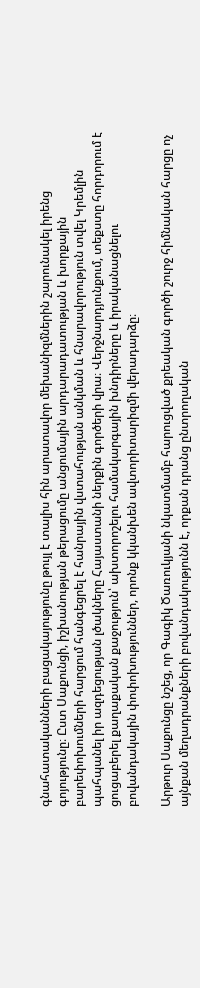գնահատականների բացակայությունը թույլ է տալիս հին արատավոր մեխանիզմներին շարունակել իրենց գոյությունը։ Ըստ Սաքունցի, իշխանության թերացումը անցումային արդարադատության և խորքային բարեփոխումների հարցում հանգեցրել է հանրային վստահության անկման և հնարավորություն տվել Կրեմլին պահպանել իր ազդեցության լծակները Հայաստանի ներքին գործերի վրա։ Վերջնարդյունքում, տեքստը հորդորում է ցուցաբերել քաղաքական քաջություն՝ ախտորոշելու համակարգային խնդիրները և իրականացնելու բովանդակային փոփոխություններ, որոնք կկանխեն ավտորիտարիզմի վերադարձը։

Արթուր Սաքունցը նշեց, որ Գագիկ Ծառուկյանի նկատմամբ հարուցված քրեական գործի շուրջ հիմնական հարցը ոչ այնքան մեղադրանքների բովանդակությունն է, որքան դրանց ընտրողական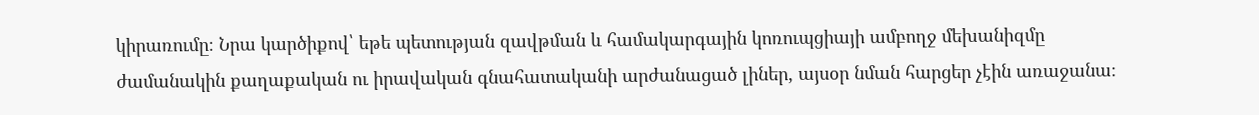կիրառումը։ Նրա կարծիքով՝ եթե պետության զավթման և համակարգային կոռուպցիայի ամբողջ մեխանիզմը ժամանակին քաղաքական ու իրավական գնահատականի արժանացած լիներ, այսօր նման հարցեր չէին առաջանա։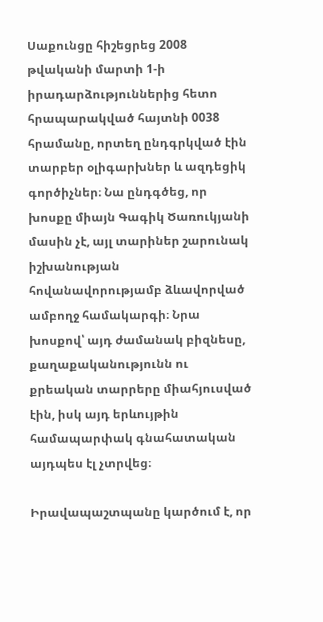Սաքունցը հիշեցրեց 2008 թվականի մարտի 1‑ի իրադարձություններից հետո հրապարակված հայտնի 0038 հրամանը, որտեղ ընդգրկված էին տարբեր օլիգարխներ և ազդեցիկ գործիչներ։ Նա ընդգծեց, որ խոսքը միայն Գագիկ Ծառուկյանի մասին չէ, այլ տարիներ շարունակ իշխանության հովանավորությամբ ձևավորված ամբողջ համակարգի։ Նրա խոսքով՝ այդ ժամանակ բիզնեսը, քաղաքականությունն ու քրեական տարրերը միահյուսված էին, իսկ այդ երևույթին համապարփակ գնահատական այդպես էլ չտրվեց։

Իրավապաշտպանը կարծում է, որ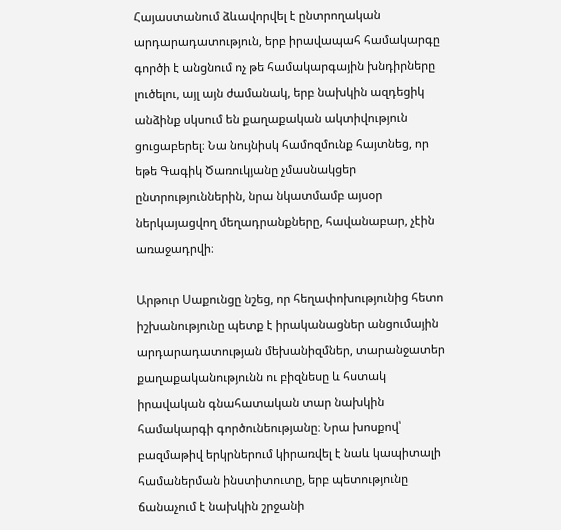Հայաստանում ձևավորվել է ընտրողական արդարադատություն, երբ իրավապահ համակարգը գործի է անցնում ոչ թե համակարգային խնդիրները լուծելու, այլ այն ժամանակ, երբ նախկին ազդեցիկ անձինք սկսում են քաղաքական ակտիվություն ցուցաբերել։ Նա նույնիսկ համոզմունք հայտնեց, որ եթե Գագիկ Ծառուկյանը չմասնակցեր ընտրություններին, նրա նկատմամբ այսօր ներկայացվող մեղադրանքները, հավանաբար, չէին առաջադրվի։

Արթուր Սաքունցը նշեց, որ հեղափոխությունից հետո իշխանությունը պետք է իրականացներ անցումային արդարադատության մեխանիզմներ, տարանջատեր քաղաքականությունն ու բիզնեսը և հստակ իրավական գնահատական տար նախկին համակարգի գործունեությանը։ Նրա խոսքով՝ բազմաթիվ երկրներում կիրառվել է նաև կապիտալի համաներման ինստիտուտը, երբ պետությունը ճանաչում է նախկին շրջանի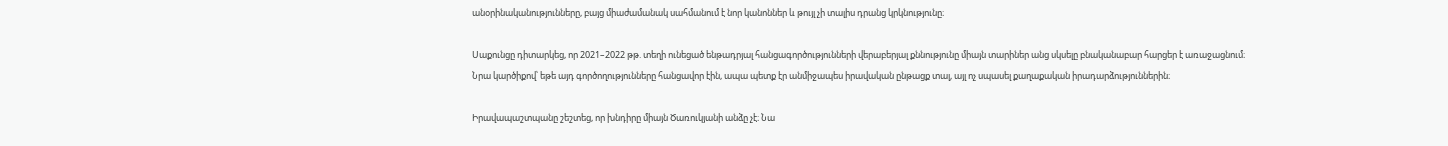անօրինականությունները, բայց միաժամանակ սահմանում է նոր կանոններ և թույլ չի տալիս դրանց կրկնությունը։

Սաքունցը դիտարկեց, որ 2021–2022 թթ. տեղի ունեցած ենթադրյալ հանցագործությունների վերաբերյալ քննությունը միայն տարիներ անց սկսելը բնականաբար հարցեր է առաջացնում։ Նրա կարծիքով՝ եթե այդ գործողությունները հանցավոր էին, ապա պետք էր անմիջապես իրավական ընթացք տալ, այլ ոչ սպասել քաղաքական իրադարձություններին։

Իրավապաշտպանը շեշտեց, որ խնդիրը միայն Ծառուկյանի անձը չէ։ Նա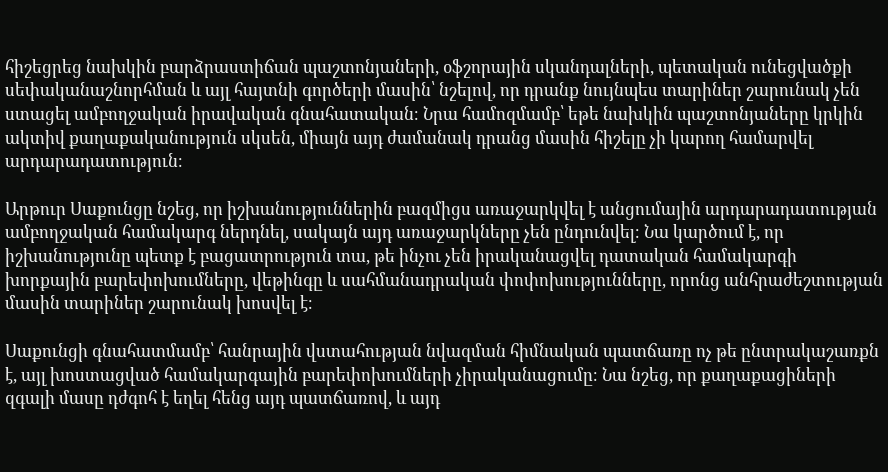հիշեցրեց նախկին բարձրաստիճան պաշտոնյաների, օֆշորային սկանդալների, պետական ունեցվածքի սեփականաշնորհման և այլ հայտնի գործերի մասին՝ նշելով, որ դրանք նույնպես տարիներ շարունակ չեն ստացել ամբողջական իրավական գնահատական։ Նրա համոզմամբ՝ եթե նախկին պաշտոնյաները կրկին ակտիվ քաղաքականություն սկսեն, միայն այդ ժամանակ դրանց մասին հիշելը չի կարող համարվել արդարադատություն։

Արթուր Սաքունցը նշեց, որ իշխանություններին բազմիցս առաջարկվել է անցումային արդարադատության ամբողջական համակարգ ներդնել, սակայն այդ առաջարկները չեն ընդունվել։ Նա կարծում է, որ իշխանությունը պետք է բացատրություն տա, թե ինչու չեն իրականացվել դատական համակարգի խորքային բարեփոխումները, վեթինգը և սահմանադրական փոփոխությունները, որոնց անհրաժեշտության մասին տարիներ շարունակ խոսվել է։

Սաքունցի գնահատմամբ՝ հանրային վստահության նվազման հիմնական պատճառը ոչ թե ընտրակաշառքն է, այլ խոստացված համակարգային բարեփոխումների չիրականացումը։ Նա նշեց, որ քաղաքացիների զգալի մասը դժգոհ է եղել հենց այդ պատճառով, և այդ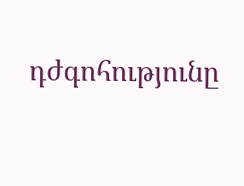դժգոհությունը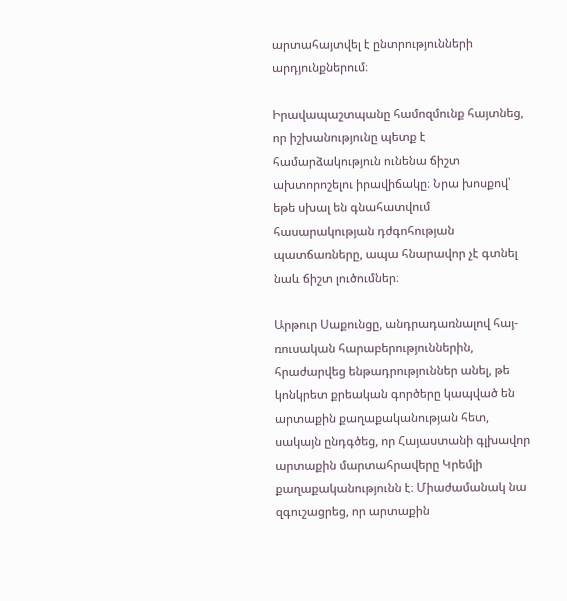արտահայտվել է ընտրությունների արդյունքներում։

Իրավապաշտպանը համոզմունք հայտնեց, որ իշխանությունը պետք է համարձակություն ունենա ճիշտ ախտորոշելու իրավիճակը։ Նրա խոսքով՝ եթե սխալ են գնահատվում հասարակության դժգոհության պատճառները, ապա հնարավոր չէ գտնել նաև ճիշտ լուծումներ։

Արթուր Սաքունցը, անդրադառնալով հայ-ռուսական հարաբերություններին, հրաժարվեց ենթադրություններ անել, թե կոնկրետ քրեական գործերը կապված են արտաքին քաղաքականության հետ, սակայն ընդգծեց, որ Հայաստանի գլխավոր արտաքին մարտահրավերը Կրեմլի քաղաքականությունն է։ Միաժամանակ նա զգուշացրեց, որ արտաքին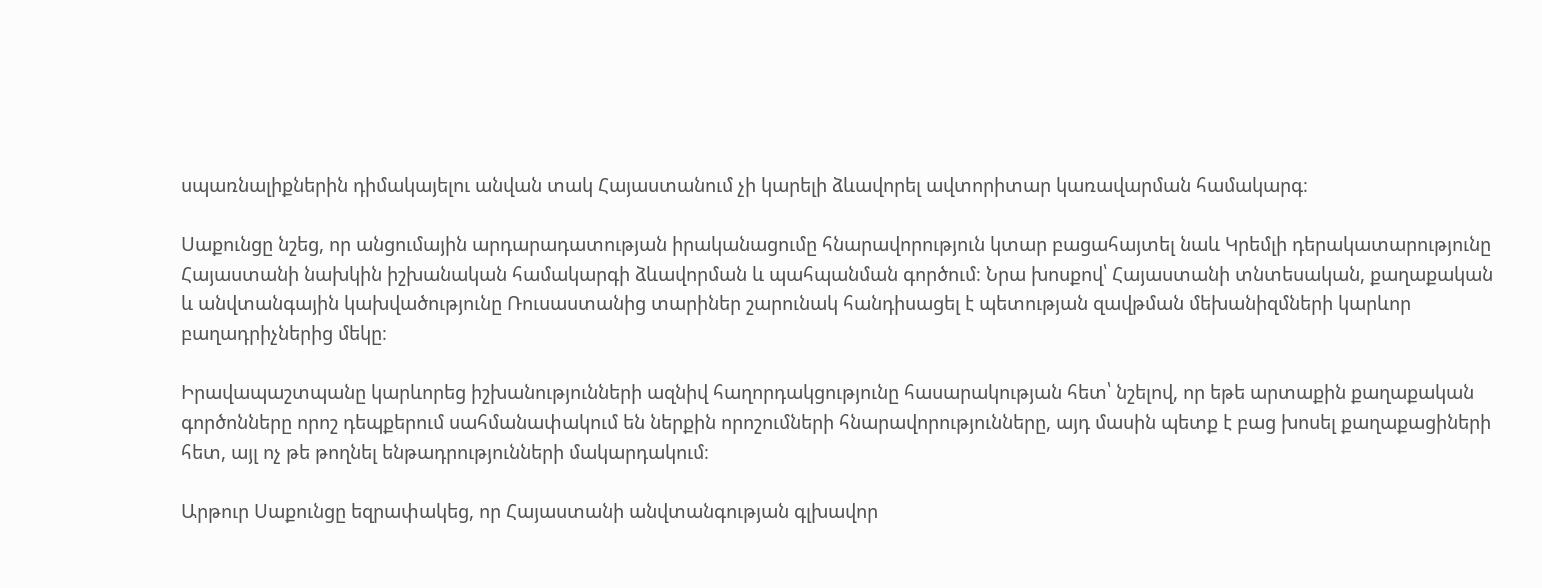սպառնալիքներին դիմակայելու անվան տակ Հայաստանում չի կարելի ձևավորել ավտորիտար կառավարման համակարգ։

Սաքունցը նշեց, որ անցումային արդարադատության իրականացումը հնարավորություն կտար բացահայտել նաև Կրեմլի դերակատարությունը Հայաստանի նախկին իշխանական համակարգի ձևավորման և պահպանման գործում։ Նրա խոսքով՝ Հայաստանի տնտեսական, քաղաքական և անվտանգային կախվածությունը Ռուսաստանից տարիներ շարունակ հանդիսացել է պետության զավթման մեխանիզմների կարևոր բաղադրիչներից մեկը։

Իրավապաշտպանը կարևորեց իշխանությունների ազնիվ հաղորդակցությունը հասարակության հետ՝ նշելով, որ եթե արտաքին քաղաքական գործոնները որոշ դեպքերում սահմանափակում են ներքին որոշումների հնարավորությունները, այդ մասին պետք է բաց խոսել քաղաքացիների հետ, այլ ոչ թե թողնել ենթադրությունների մակարդակում։

Արթուր Սաքունցը եզրափակեց, որ Հայաստանի անվտանգության գլխավոր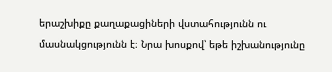երաշխիքը քաղաքացիների վստահությունն ու մասնակցությունն է։ Նրա խոսքով՝ եթե իշխանությունը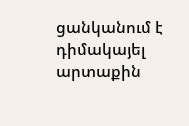ցանկանում է դիմակայել արտաքին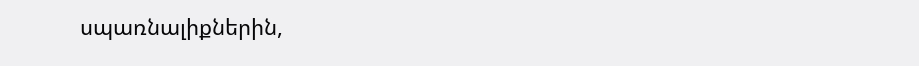սպառնալիքներին,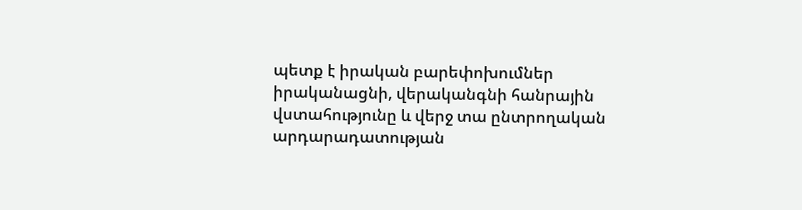պետք է իրական բարեփոխումներ իրականացնի, վերականգնի հանրային վստահությունը և վերջ տա ընտրողական արդարադատության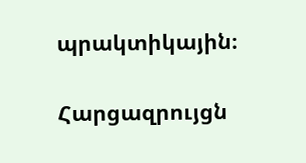պրակտիկային։

Հարցազրույցն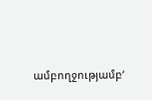ամբողջությամբ‘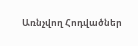Առնչվող Հոդվածներ